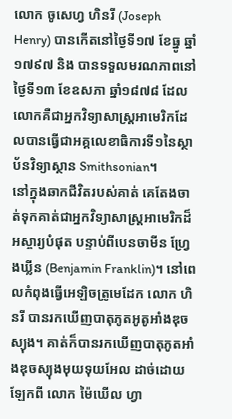លោក ចូសេហ្វ ហិនរី (Joseph Henry) បានកើតនៅថ្ងៃទី១៧ ខែធ្នូ ឆ្នាំ១៧៩៧ និង បានទទួលមរណភាពនៅថ្ងៃទី១៣ ខែឧសភា ឆ្នាំ១៨៧៨ ដែលលោកគឺជាអ្នកវិទ្យាសាស្ត្រអាមេរិកដែលបានធ្វើជាអគ្គលេខាធិការទី១នៃស្ថាប័នវិទ្យាស្ថាន Smithsonian។
នៅក្នុងឆាកជីវិតរបស់គាត់ គេតែងចាត់ទុកគាត់ជាអ្នកវិទ្យាសាស្ត្រអាមេរិកដ៏អស្ចារ្យបំផុត បន្ទាប់ពីបេនចាមីន ហ្វ្រែងឃ្លីន (Benjamin Franklin)។ នៅពេលកំពុងធ្វើអេឡិចត្រូមេដែក លោក ហិនរី បានរកឃើញបាតុភូតអូតូអាំងឌុចស្យុង។ គាត់ក៏បានរកឃើញបាតុភូតអាំងឌុចស្យុងមុយទុយអែល ដាច់ដោយឡែកពី លោក ម៉ៃឃើល ហ្វា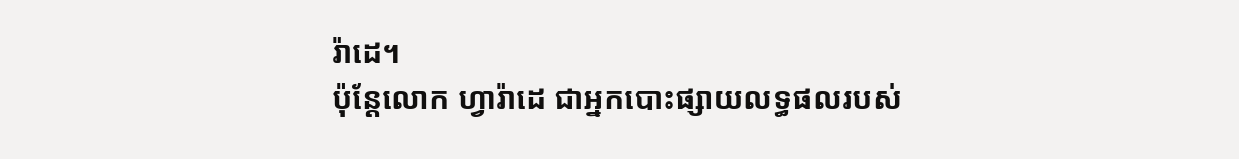រ៉ាដេ។
ប៉ុន្តែលោក ហ្វារ៉ាដេ ជាអ្នកបោះផ្សាយលទ្ធផលរបស់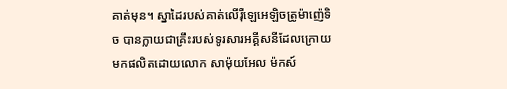គាត់មុន។ ស្នាដៃរបស់គាត់លើរ៉ឺឡេអេឡិចត្រូម៉ាញ៉េទិច បានក្លាយជាគ្រឹះរបស់ទូរសារអគ្គីសនីដែលក្រោយមកផលិតដោយលោក សាម៉ុយអែល ម៉កស៍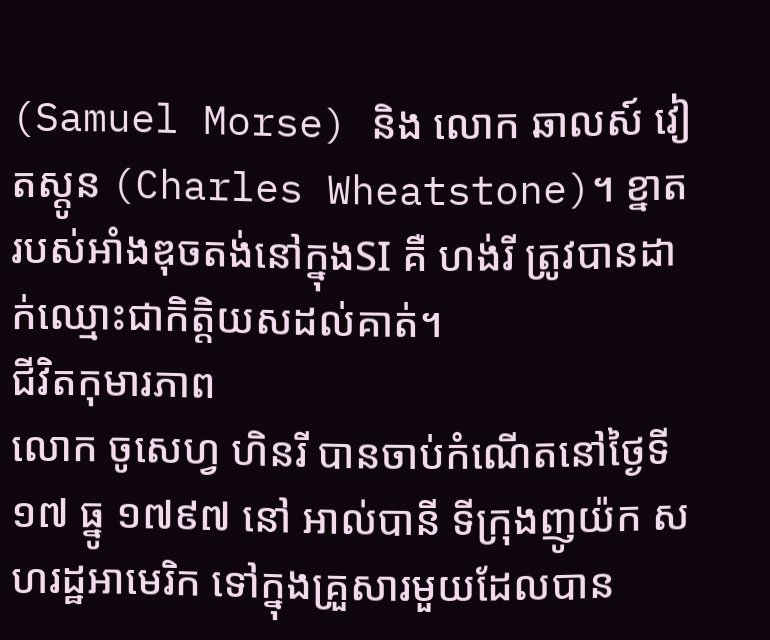(Samuel Morse) និង លោក ឆាលស៍ វៀតស្តូន (Charles Wheatstone)។ ខ្នាតរបស់អាំងឌុចតង់នៅក្នុងSI គឺ ហង់រី ត្រូវបានដាក់ឈ្មោះជាកិត្តិយសដល់គាត់។
ជីវិតកុមារភាព
លោក ចូសេហ្វ ហិនរី បានចាប់កំណើតនៅថ្ងៃទី១៧ ធ្នូ ១៧៩៧ នៅ អាល់បានី ទីក្រុងញូយ៉ក សហរដ្ឋអាមេរិក ទៅក្នុងគ្រួសារមួយដែលបាន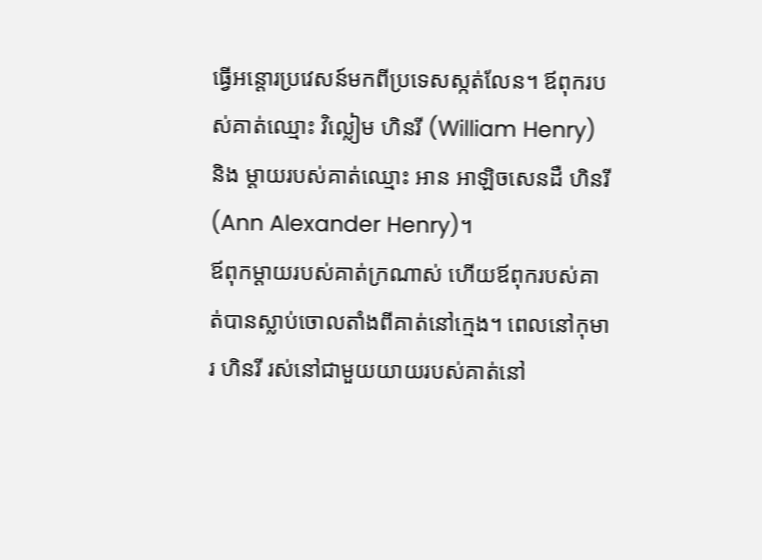ធ្វើអន្តោរប្រវេសន៍មកពីប្រទេសស្កត់លែន។ ឪពុករបស់គាត់ឈ្មោះ វិល្លៀម ហិនរី (William Henry) និង ម្ដាយរបស់គាត់ឈ្មោះ អាន អាឡិចសេនដឺ ហិនរី(Ann Alexander Henry)។
ឪពុកម្ដាយរបស់គាត់ក្រណាស់ ហើយឪពុករបស់គាត់បានស្លាប់ចោលតាំងពីគាត់នៅក្មេង។ ពេលនៅកុមារ ហិនរី រស់នៅជាមួយយាយរបស់គាត់នៅ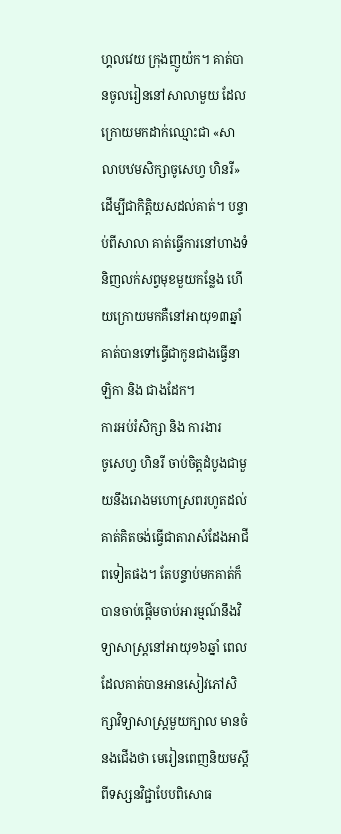ហ្គលវេយ ក្រុងញូយ៉ក។ គាត់បានចូលរៀននៅសាលាមួយ ដែលក្រោយមកដាក់ឈ្មោះជា «សាលាបឋមសិក្សាចូសេហ្វ ហិនរី» ដើម្បីជាកិត្តិយសដល់គាត់។ បន្ទាប់ពីសាលា គាត់ធ្វើការនៅហាងទំនិញលក់សព្វមុខមួយកន្លែង ហើយក្រោយមកគឺនៅអាយុ១៣ឆ្នាំ គាត់បានទៅធ្វើជាកូនជាងធ្វើនាឡិកា និង ជាងដែក។
ការអប់រំសិក្សា និង ការងារ
ចូសេហ្វ ហិនរី ចាប់ចិត្តដំបូងជាមួយនឹងរោងមហោស្រពរហូតដល់គាត់គិតចង់ធ្វើជាតារាសំដែងអាជីពទៀតផង។ តែបន្ទាប់មកគាត់ក៏បានចាប់ផ្ដើមចាប់អារម្មណ៍នឹងវិទ្យាសាស្ត្រនៅអាយុ១៦ឆ្នាំ ពេលដែលគាត់បានអានសៀវភៅសិក្សាវិទ្យាសាស្ត្រមួយក្បាល មានចំនងជើងថា មេរៀនពេញនិយមស្ដីពីទស្សនវិជ្ជាបែបពិសោធ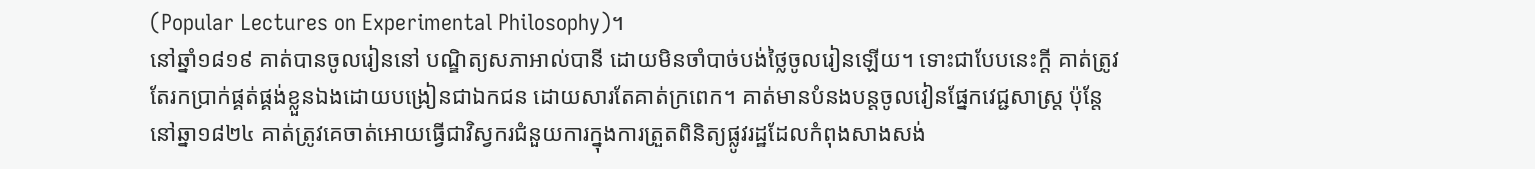(Popular Lectures on Experimental Philosophy)។
នៅឆ្នាំ១៨១៩ គាត់បានចូលរៀននៅ បណ្ឌិត្យសភាអាល់បានី ដោយមិនចាំបាច់បង់ថ្លៃចូលរៀនឡើយ។ ទោះជាបែបនេះក្ដី គាត់ត្រូវតែរកប្រាក់ផ្គត់ផ្គង់ខ្លួនឯងដោយបង្រៀនជាឯកជន ដោយសារតែគាត់ក្រពេក។ គាត់មានបំនងបន្តចូលវៀនផ្នែកវេជ្ជសាស្ត្រ ប៉ុន្តែនៅឆ្នា១៨២៤ គាត់ត្រូវគេចាត់អោយធ្វើជាវិស្វករជំនួយការក្នុងការត្រួតពិនិត្យផ្លូវរដ្ឋដែលកំពុងសាងសង់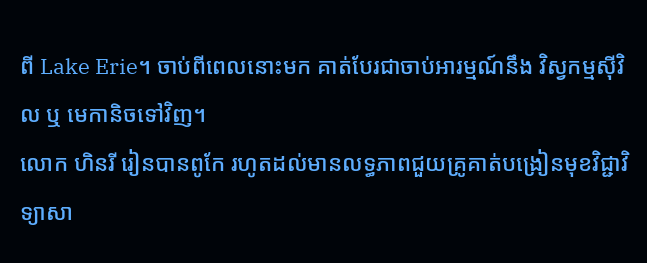ពី Lake Erie។ ចាប់ពីពេលនោះមក គាត់បែរជាចាប់អារម្មណ៍នឹង វិស្វកម្មស៊ីវិល ឬ មេកានិចទៅវិញ។
លោក ហិនរី រៀនបានពូកែ រហូតដល់មានលទ្ធភាពជួយគ្រូគាត់បង្រៀនមុខវិជ្ជាវិទ្យាសា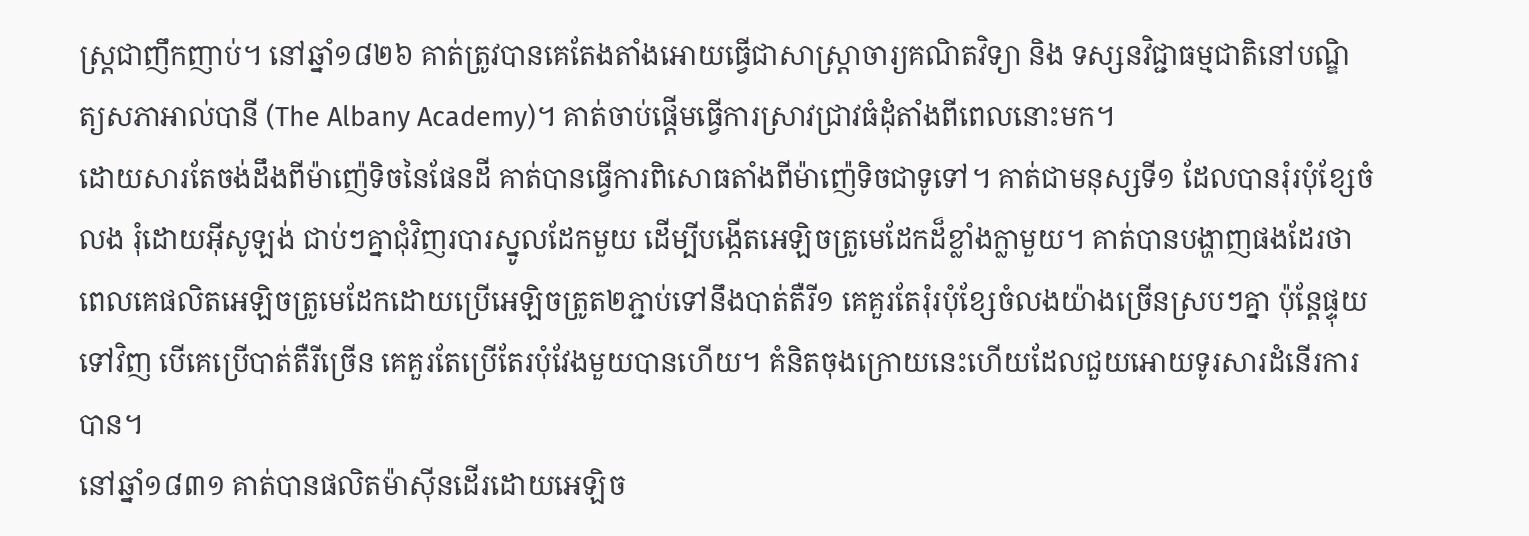ស្ត្រជាញឹកញាប់។ នៅឆ្នាំ១៨២៦ គាត់ត្រូវបានគេតែងតាំងអោយធ្វើជាសាស្ត្រាចារ្យគណិតវិទ្យា និង ទស្សនវិជ្ជាធម្មជាតិនៅបណ្ឌិត្យសភាអាល់បានី (The Albany Academy)។ គាត់ចាប់ផ្ដើមធ្វើការស្រាវជ្រាវធំដុំតាំងពីពេលនោះមក។
ដោយសារតែចង់ដឹងពីម៉ាញ៉េទិចនៃផែនដី គាត់បានធ្វើការពិសោធតាំងពីម៉ាញ៉េទិចជាទូទៅ។ គាត់ជាមនុស្សទី១ ដែលបានរុំរបុំខ្សែចំលង រុំដោយអ៊ីសូឡង់ ជាប់ៗគ្នាជុំវិញរបារស្នូលដែកមួយ ដើម្បីបង្កើតអេឡិចត្រូមេដែកដ៏ខ្លាំងក្លាមួយ។ គាត់បានបង្ហាញផងដែរថា ពេលគេផលិតអេឡិចត្រូមេដែកដោយប្រើអេឡិចត្រូត២ភ្ជាប់ទៅនឹងបាត់តឺរី១ គេគួរតែរុំរបុំខ្សែចំលងយ៉ាងច្រើនស្របៗគ្នា ប៉ុន្តែផ្ទុយទៅវិញ បើគេប្រើបាត់តឺរីច្រើន គេគួរតែប្រើតែរបុំវែងមួយបានហើយ។ គំនិតចុងក្រោយនេះហើយដែលជួយអោយទូរសារដំនើរការបាន។
នៅឆ្នាំ១៨៣១ គាត់បានផលិតម៉ាស៊ីនដើរដោយអេឡិច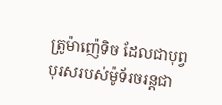ត្រូម៉ាញ៉េទិច ដែលជាបុព្វបុរសរបស់ម៉ូទ័រចរន្តជា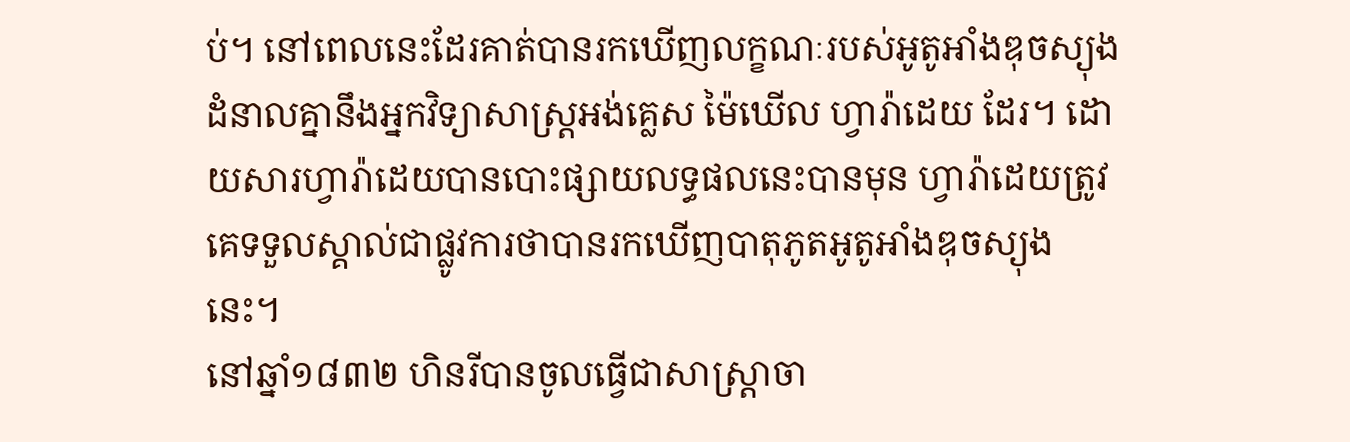ប់។ នៅពេលនេះដែរគាត់បានរកឃើញលក្ខណៈរបស់អូតូអាំងឌុចស្យុង ដំនាលគ្នានឹងអ្នកវិទ្យាសាស្ត្រអង់គ្លេស ម៉ៃឃើល ហ្វារ៉ាដេយ ដែរ។ ដោយសារហ្វារ៉ាដេយបានបោះផ្សាយលទ្ធផលនេះបានមុន ហ្វារ៉ាដេយត្រូវគេទទួលស្គាល់ជាផ្លូវការថាបានរកឃើញបាតុភូតអូតូអាំងឌុចស្យុងនេះ។
នៅឆ្នាំ១៨៣២ ហិនរីបានចូលធ្វើជាសាស្ត្រាចា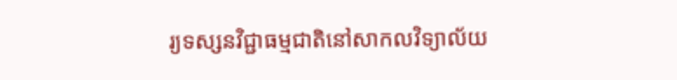រ្យទស្សនវិជ្ជាធម្មជាតិនៅសាកលវិទ្យាល័យ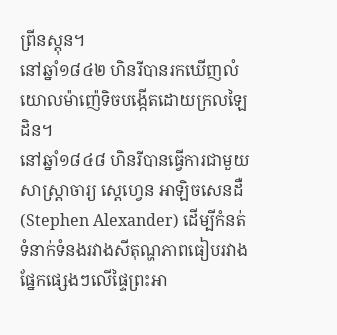ព្រីនស្តុន។
នៅឆ្នាំ១៨៤២ ហិនរីបានរកឃើញលំយោលម៉ាញ៉េទិចបង្កើតដោយក្រលឡៃដិន។
នៅឆ្នាំ១៨៤៨ ហិនរីបានធ្វើការជាមួយសាស្ត្រាចារ្យ ស្តេហ្វេន អាឡិចសេនដឺ (Stephen Alexander) ដើម្បីកំនត់ទំនាក់ទំនងរវាងសីតុណ្ហភាពធៀបរវាងផ្នែកផ្សេងៗលើផ្ទៃព្រះអា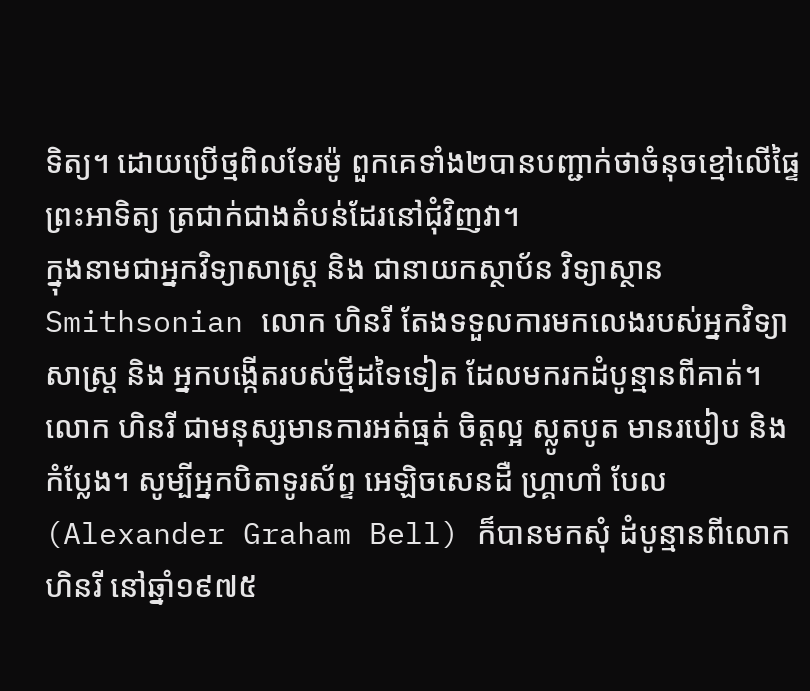ទិត្យ។ ដោយប្រើថ្មពិលទែរម៉ូ ពួកគេទាំង២បានបញ្ជាក់ថាចំនុចខ្មៅលើផ្ទៃព្រះអាទិត្យ ត្រជាក់ជាងតំបន់ដែរនៅជុំវិញវា។
ក្នុងនាមជាអ្នកវិទ្យាសាស្ត្រ និង ជានាយកស្ថាប័ន វិទ្យាស្ថាន Smithsonian លោក ហិនរី តែងទទួលការមកលេងរបស់អ្នកវិទ្យាសាស្ត្រ និង អ្នកបង្កើតរបស់ថ្មីដទៃទៀត ដែលមករកដំបូន្មានពីគាត់។ លោក ហិនរី ជាមនុស្សមានការអត់ធ្មត់ ចិត្តល្អ ស្លូតបូត មានរបៀប និង កំប្លែង។ សូម្បីអ្នកបិតាទូរស័ព្ទ អេឡិចសេនដឺ ហ្គ្រាហាំ បែល (Alexander Graham Bell) ក៏បានមកសុំ ដំបូន្មានពីលោក ហិនរី នៅឆ្នាំ១៩៧៥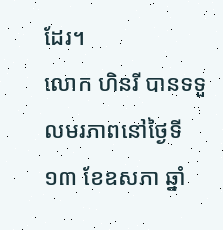ដែរ។
លោក ហិនរី បានទទួលមរភាពនៅថ្ងៃទី១៣ ខែឧសភា ឆ្នាំ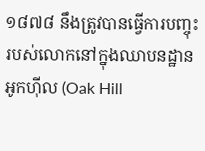១៨៧៨ នឹងត្រូវបានធ្វើការបញ្ចុះរបស់លោកនៅក្នុងឈាបនដ្ឋានអូកហ៊ីល (Oak Hill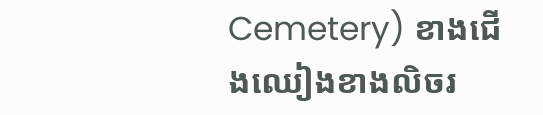Cemetery) ខាងជើងឈៀងខាងលិចរ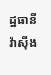ដ្ឋធានី វ៉ាស៊ីង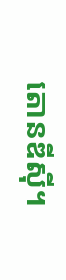តោនឌីស៊ី។